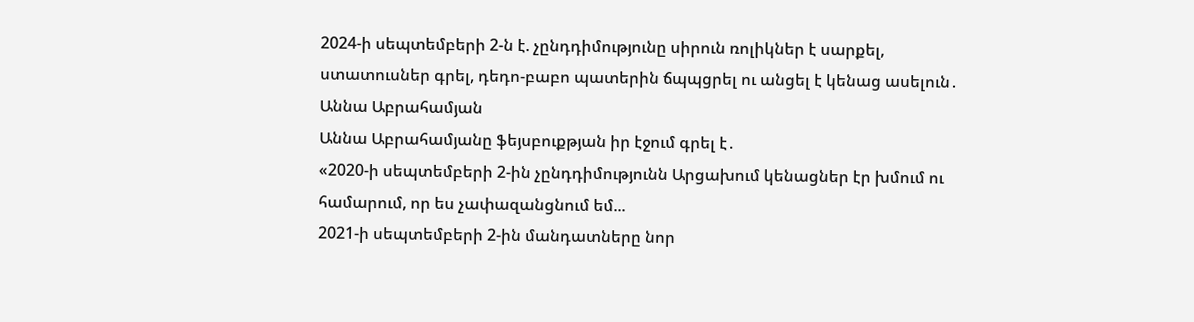2024-ի սեպտեմբերի 2-ն է. չընդդիմությունը սիրուն ռոլիկներ է սարքել, ստատուսներ գրել, դեդո-բաբո պատերին ճպպցրել ու անցել է կենաց ասելուն․ Աննա Աբրահամյան
Աննա Աբրահամյանը ֆեյսբուքթյան իր էջում գրել է․
«2020-ի սեպտեմբերի 2-ին չընդդիմությունն Արցախում կենացներ էր խմում ու համարում, որ ես չափազանցնում եմ...
2021-ի սեպտեմբերի 2-ին մանդատները նոր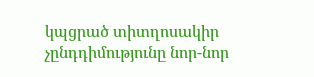կպցրած տիտղոսակիր չընդդիմությունը նոր-նոր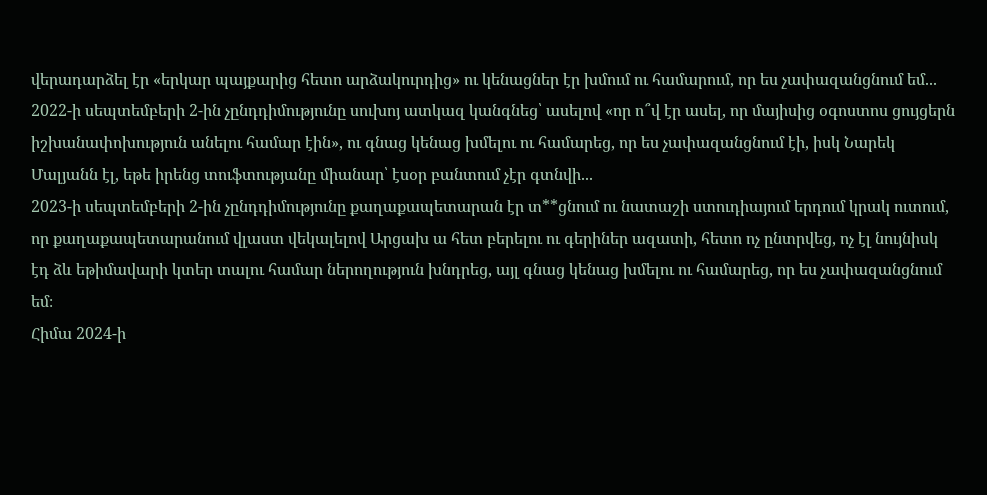վերադարձել էր «երկար պայքարից հետո արձակուրդից» ու կենացներ էր խմում ու համարում, որ ես չափազանցնում եմ...
2022-ի սեպտեմբերի 2-ին չընդդիմությունը սուխոյ ատկազ կանգնեց՝ ասելով «որ ո՞վ էր ասել, որ մայիսից օգոստոս ցույցերն իշխանափոխություն անելու համար էին», ու գնաց կենաց խմելու ու համարեց, որ ես չափազանցնում էի, իսկ Նարեկ Մալյանն էլ, եթե իրենց տուֆտությանը միանար՝ էսօր բանտում չէր գտնվի...
2023-ի սեպտեմբերի 2-ին չընդդիմությունը քաղաքապետարան էր տ**ցնում ու նատաշի ստուդիայում երդում կրակ ուտում, որ քաղաքապետարանում վլաստ վեկալելով Արցախ ա հետ բերելու ու գերիներ ազատի, հետո ոչ ընտրվեց, ոչ էլ նույնիսկ էդ ձև եթիմավարի կտեր տալու համար ներողություն խնդրեց, այլ գնաց կենաց խմելու ու համարեց, որ ես չափազանցնում եմ։
Հիմա 2024-ի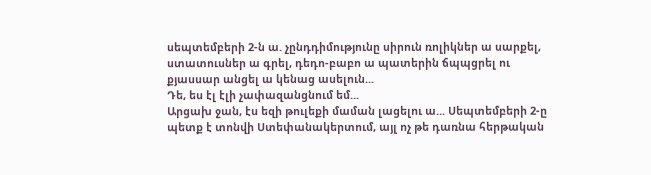սեպտեմբերի 2-ն ա. չընդդիմությունը սիրուն ռոլիկներ ա սարքել, ստատուսներ ա գրել, դեդո-բաբո ա պատերին ճպպցրել ու քյասսար անցել ա կենաց ասելուն...
Դե, ես էլ էլի չափազանցնում եմ...
Արցախ ջան, էս եզի թուլեքի մաման լացելու ա... Սեպտեմբերի 2-ը պետք է տոնվի Ստեփանակերտում, այլ ոչ թե դառնա հերթական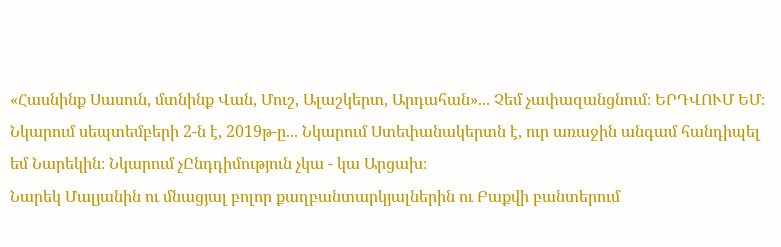«Հասնինք Սասուն, մտնինք Վան, Մուշ, Ալաշկերտ, Արդահան»... Չեմ չափազանցնում։ ԵՐԴՎՈՒՄ ԵՄ։
Նկարում սեպտեմբերի 2-ն է, 2019թ-ը... Նկարում Ստեփանակերտն է, ուր առաջին անգամ հանդիպել եմ Նարեկին։ Նկարում չԸնդդիմություն չկա - կա Արցախ։
Նարեկ Մալյանին ու մնացյալ բոլոր քաղբանտարկյալներին ու Բաքվի բանտերում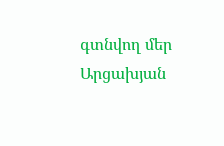գտնվող մեր Արցախյան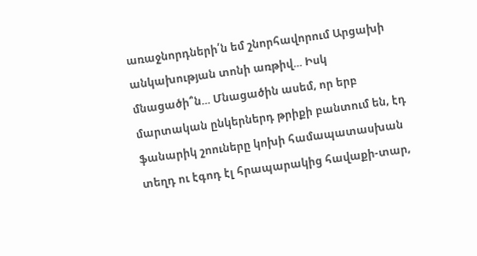առաջնորդների՛ն եմ շնորհավորում Արցախի անկախության տոնի առթիվ... Իսկ մնացածի՞ն... Մնացածին ասեմ, որ երբ մարտական ընկերներդ թրիքի բանտում են, էդ ֆանարիկ շոուները կոխի համապատասխան տեղդ ու էգոդ էլ հրապարակից հավաքի-տար,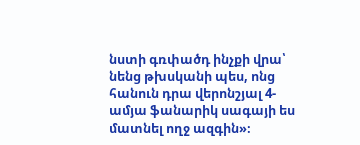նստի գռփածդ ինչքի վրա՝ նենց թխսկանի պես, ոնց հանուն դրա վերոնշյալ 4-ամյա ֆանարիկ սագայի ես մատնել ողջ ազգին»։